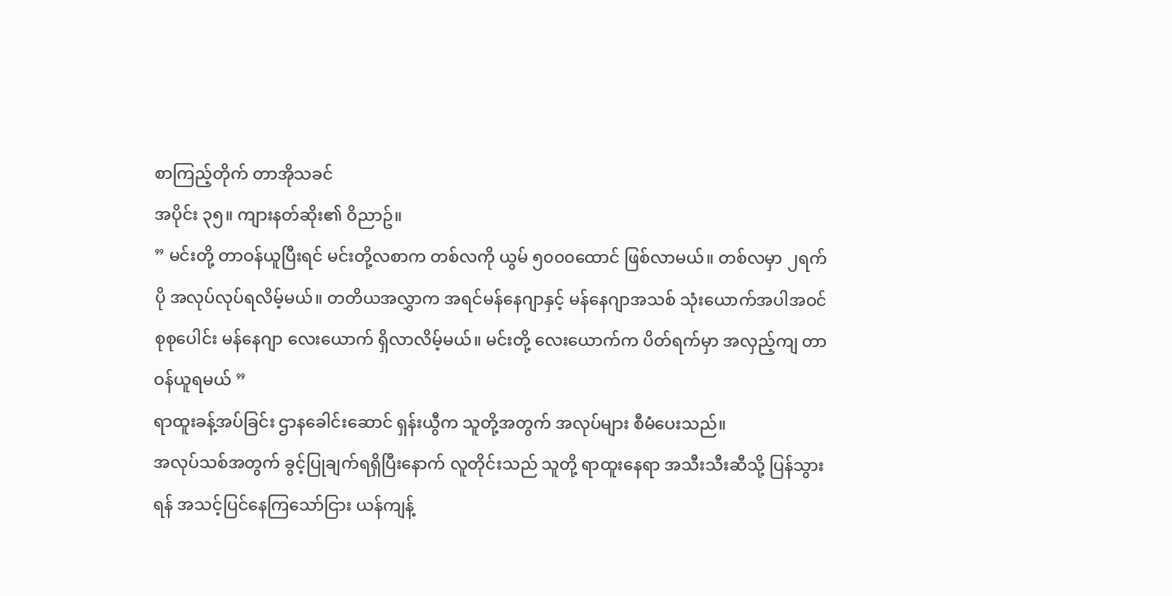စာကြည့်တိုက် တာအိုသခင်
အပိုင်း ၃၅။ ကျားနတ်ဆိုး၏ ဝိညာဥ်။
” မင်းတို့ တာဝန်ယူပြီးရင် မင်းတို့လစာက တစ်လကို ယွမ် ၅၀၀၀ထောင် ဖြစ်လာမယ်။ တစ်လမှာ ၂ရက် ပို အလုပ်လုပ်ရလိမ့်မယ်။ တတိယအလွှာက အရင်မန်နေဂျာနှင့် မန်နေဂျာအသစ် သုံးယောက်အပါအဝင် စုစုပေါင်း မန်နေဂျာ လေးယောက် ရှိလာလိမ့်မယ်။ မင်းတို့ လေးယောက်က ပိတ်ရက်မှာ အလှည့်ကျ တာဝန်ယူရမယ် ”
ရာထူးခန့်အပ်ခြင်း ဌာနခေါင်းဆောင် ရှန်းယွီက သူတို့အတွက် အလုပ်များ စီမံပေးသည်။
အလုပ်သစ်အတွက် ခွင့်ပြုချက်ရရှိပြီးနောက် လူတိုင်းသည် သူတို့ ရာထူးနေရာ အသီးသီးဆီသို့ ပြန်သွားရန် အသင့်ပြင်နေကြသော်ငြား ယန်ကျန့်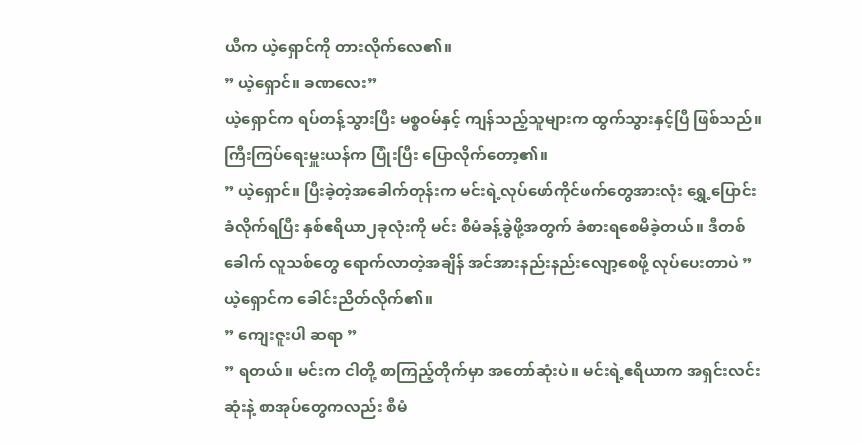ယီက ယဲ့ရှောင်ကို တားလိုက်လေ၏။
” ယဲ့ရှောင်။ ခဏလေး”
ယဲ့ရှောင်က ရပ်တန့်သွားပြီး မစ္စဝမ်နှင့် ကျန်သည့်သူများက ထွက်သွားနှင့်ပြီ ဖြစ်သည်။
ကြီးကြပ်ရေးမှူးယန်က ပြုံးပြီး ပြောလိုက်တော့၏။
” ယဲ့ရှောင်။ ပြီးခဲ့တဲ့အခေါက်တုန်းက မင်းရဲ့လုပ်ဖော်ကိုင်ဖက်တွေအားလုံး ရွှေ့ပြောင်းခံလိုက်ရပြီး နှစ်ဧရိယာ၂ခုလုံးကို မင်း စီမံခန့်ခွဲဖို့အတွက် ခံစားရစေမိခဲ့တယ်။ ဒီတစ်ခေါက် လူသစ်တွေ ရောက်လာတဲ့အချိန် အင်အားနည်းနည်းလျော့စေဖို့ လုပ်ပေးတာပဲ ”
ယဲ့ရှောင်က ခေါင်းညိတ်လိုက်၏။
” ကျေးဇူးပါ ဆရာ ”
” ရတယ်။ မင်းက ငါတို့ စာကြည့်တိုက်မှာ အတော်ဆုံးပဲ။ မင်းရဲ့ဧရိယာက အရှင်းလင်းဆုံးနဲ့ စာအုပ်တွေကလည်း စီမံ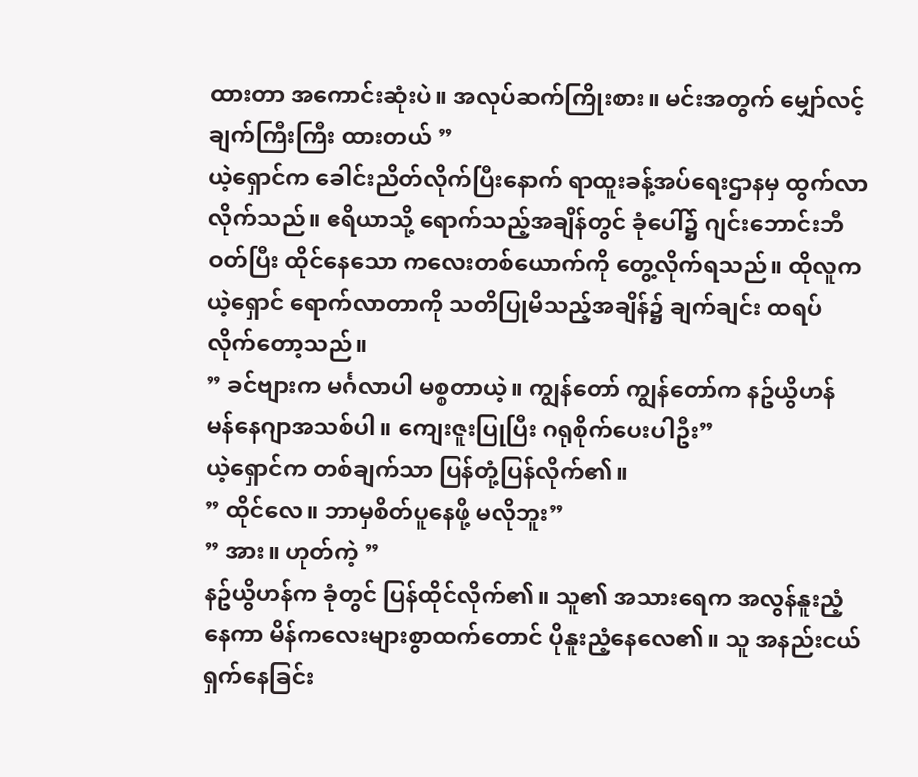ထားတာ အကောင်းဆုံးပဲ။ အလုပ်ဆက်ကြိုးစား။ မင်းအတွက် မျှော်လင့်ချက်ကြီးကြီး ထားတယ် ”
ယဲ့ရှောင်က ခေါင်းညိတ်လိုက်ပြီးနောက် ရာထူးခန့်အပ်ရေးဌာနမှ ထွက်လာလိုက်သည်။ ဧရိယာသို့ ရောက်သည့်အချိန်တွင် ခုံပေါ်၌ ဂျင်းဘောင်းဘီ ဝတ်ပြီး ထိုင်နေသော ကလေးတစ်ယောက်ကို တွေ့လိုက်ရသည်။ ထိုလူက ယဲ့ရှောင် ရောက်လာတာကို သတိပြုမိသည့်အချိန်၌ ချက်ချင်း ထရပ်လိုက်တော့သည်။
” ခင်ဗျားက မင်္ဂလာပါ မစ္စတာယဲ့။ ကျွန်တော် ကျွန်တော်က နဥ်ယွိဟန် မန်နေဂျာအသစ်ပါ။ ကျေးဇူးပြုပြီး ဂရုစိုက်ပေးပါဦး”
ယဲ့ရှောင်က တစ်ချက်သာ ပြန်တုံ့ပြန်လိုက်၏။
” ထိုင်လေ။ ဘာမှစိတ်ပူနေဖို့ မလိုဘူး”
” အား။ ဟုတ်ကဲ့ ”
နဥ်ယွိဟန်က ခုံတွင် ပြန်ထိုင်လိုက်၏။ သူ၏ အသားရေက အလွန်နူးညံ့နေကာ မိန်ကလေးများစွာထက်တောင် ပိုနူးညံ့နေလေ၏။ သူ အနည်းငယ် ရှက်နေခြင်း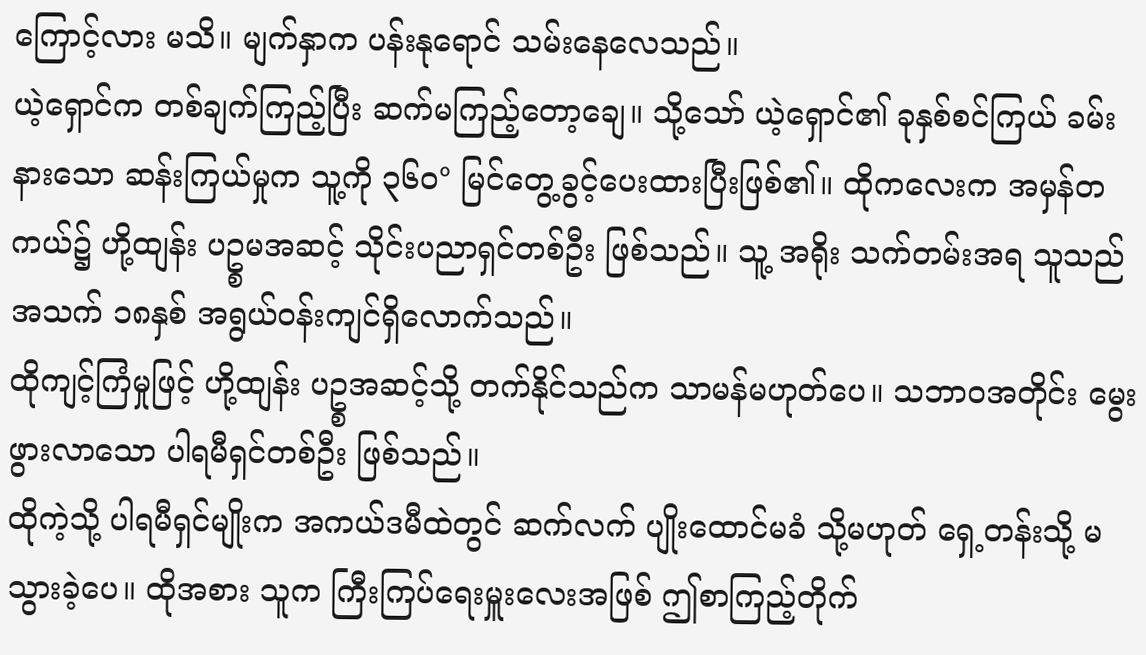ကြောင့်လား မသိ။ မျက်နှာက ပန်းနုရောင် သမ်းနေလေသည်။
ယဲ့ရှောင်က တစ်ချက်ကြည့်ပြီး ဆက်မကြည့်တော့ချေ။ သို့သော် ယဲ့ရှောင်၏ ခုနှစ်စင်ကြယ် ခမ်းနားသော ဆန်းကြယ်မှုက သူ့ကို ၃၆၀° မြင်တွေ့ခွင့်ပေးထားပြီးဖြစ်၏။ ထိုကလေးက အမှန်တကယ်၌ ဟို့ထျန်း ပဥ္စမအဆင့် သိုင်းပညာရှင်တစ်ဦး ဖြစ်သည်။ သူ့ အရိုး သက်တမ်းအရ သူသည် အသက် ၁၈နှစ် အရွယ်ဝန်းကျင်ရှိလောက်သည်။
ထိုကျင့်ကြံမှုဖြင့် ဟို့ထျန်း ပဥ္စအဆင့်သို့ တက်နိုင်သည်က သာမန်မဟုတ်ပေ။ သဘာဝအတိုင်း မွေးဖွားလာသော ပါရမီရှင်တစ်ဦး ဖြစ်သည်။
ထိုကဲ့သို့ ပါရမီရှင်မျိုးက အကယ်ဒမီထဲတွင် ဆက်လက် ပျိုးထောင်မခံ သို့မဟုတ် ရှေ့တန်းသို့ မသွားခဲ့ပေ။ ထိုအစား သူက ကြီးကြပ်ရေးမှူးလေးအဖြစ် ဤစာကြည့်တိုက်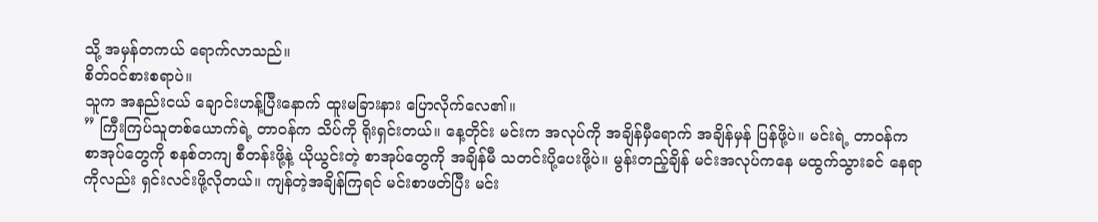သို့ အမှန်တကယ် ရောက်လာသည်။
စိတ်ဝင်စားစရာပဲ။
သူက အနည်းငယ် ချောင်းဟန့်ပြီးနောက် ထူးမခြားနား ပြောလိုက်လေ၏။
” ကြီးကြပ်သူတစ်ယောက်ရဲ့ တာဝန်က သိပ်ကို ရိုးရှင်းတယ်။ နေ့တိုင်း မင်းက အလုပ်ကို အချိန်မှီရောက် အချိန်မှန် ပြန်ဖို့ပဲ။ မင်းရဲ့ တာဝန်က စာအုပ်တွေကို စနစ်တကျ စီတန်းဖို့နဲ့ ယိုယွင်းတဲ့ စာအုပ်တွေကို အချိန်မီ သတင်းပို့ပေးဖို့ပဲ။ မွန်းတည့်ချိန် မင်းအလုပ်ကနေ မထွက်သွားခင် နေရာကိုလည်း ရှင်းလင်းဖို့လိုတယ်။ ကျန်တဲ့အချိန်ကြရင် မင်းစာဖတ်ပြီး မင်း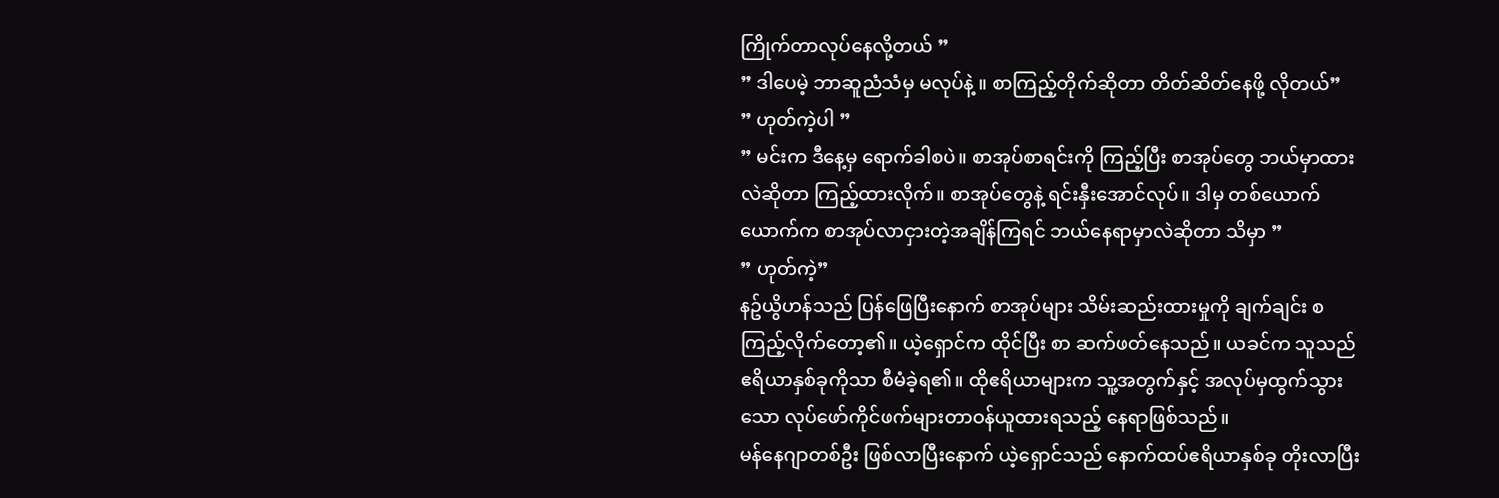ကြိုက်တာလုပ်နေလို့တယ် ”
” ဒါပေမဲ့ ဘာဆူညံသံမှ မလုပ်နဲ့ ။ စာကြည့်တိုက်ဆိုတာ တိတ်ဆိတ်နေဖို့ လိုတယ်”
” ဟုတ်ကဲ့ပါ ”
” မင်းက ဒီနေ့မှ ရောက်ခါစပဲ။ စာအုပ်စာရင်းကို ကြည့်ပြီး စာအုပ်တွေ ဘယ်မှာထားလဲဆိုတာ ကြည့်ထားလိုက်။ စာအုပ်တွေနဲ့ ရင်းနှီးအောင်လုပ်။ ဒါမှ တစ်ယောက်ယောက်က စာအုပ်လာငှားတဲ့အချိန်ကြရင် ဘယ်နေရာမှာလဲဆိုတာ သိမှာ ”
” ဟုတ်ကဲ့”
နဥ်ယွိဟန်သည် ပြန်ဖြေပြီးနောက် စာအုပ်များ သိမ်းဆည်းထားမှုကို ချက်ချင်း စကြည့်လိုက်တော့၏။ ယဲ့ရှောင်က ထိုင်ပြီး စာ ဆက်ဖတ်နေသည်။ ယခင်က သူသည် ဧရိယာနှစ်ခုကိုသာ စီမံခဲ့ရ၏။ ထိုဧရိယာများက သူ့အတွက်နှင့် အလုပ်မှထွက်သွားသော လုပ်ဖော်ကိုင်ဖက်များတာဝန်ယူထားရသည့် နေရာဖြစ်သည်။
မန်နေဂျာတစ်ဦး ဖြစ်လာပြီးနောက် ယဲ့ရှောင်သည် နောက်ထပ်ဧရိယာနှစ်ခု တိုးလာပြီး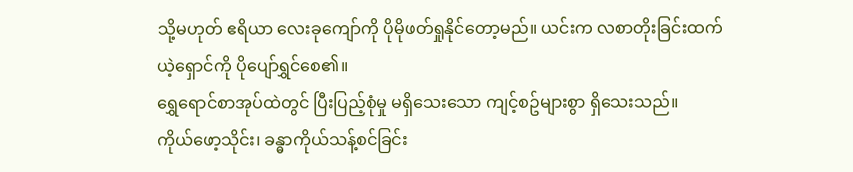သို့မဟုတ် ဧရိယာ လေးခုကျော်ကို ပိုမိုဖတ်ရှုနိုင်တော့မည်။ ယင်းက လစာတိုးခြင်းထက် ယဲ့ရှောင်ကို ပိုပျော်ရွှင်စေ၏။
ရွှေရောင်စာအုပ်ထဲတွင် ပြီးပြည့်စုံမှု မရှိသေးသော ကျင့်စဥ်များစွာ ရှိသေးသည်။
ကိုယ်ဖော့သိုင်း၊ ခန္ဓာကိုယ်သန့်စင်ခြင်း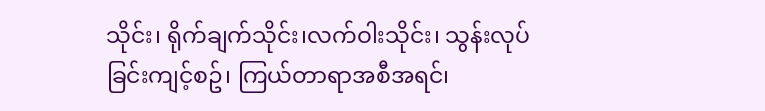သိုင်း၊ ရိုက်ချက်သိုင်း၊လက်ဝါးသိုင်း၊ သွန်းလုပ်ခြင်းကျင့်စဥ်၊ ကြယ်တာရာအစီအရင်၊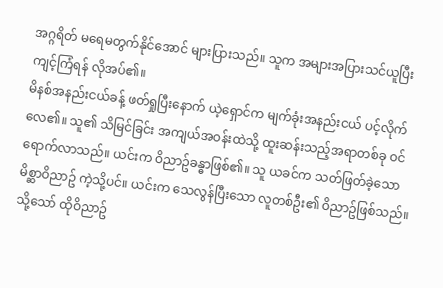အဂ္ဂရိတ် မရေမတွက်နိုင်အောင် များပြားသည်။ သူက အများအပြားသင်ယူပြီး ကျင့်ကြံရန် လိုအပ်၏။
မိနစ်အနည်းငယ်ခန့် ဖတ်ရှုပြီးနောက် ယဲ့ရှောင်က မျက်ခုံးအနည်းငယ် ပင့်လိုက်လေ၏။ သူ၏ သိမြင်ခြင်း အကျယ်အဝန်းထဲသို့ ထူးဆန်းသည့်အရာတစ်ခု ဝင်ရောက်လာသည်။ ယင်းက ဝိညာဥ်ခန္ဓာဖြစ်၏။ သူ ယခင်က သတ်ဖြတ်ခဲ့သော မိစ္ဆာဝိညာဥ် ကဲ့သို့ပင်။ ယင်းက သေလွန်ပြီးသော လူတစ်ဦး၏ ဝိညာဥ်ဖြစ်သည်။ သို့သော် ထိုဝိညာဥ်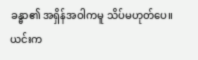ခန္ဓာ၏ အရှိန်အဝါကမူ သိပ်မဟုတ်ပေ။ ယင်းက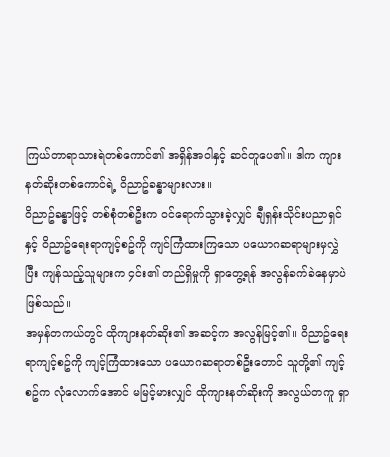ကြယ်တာရာသားရဲတစ်ကောင်၏ အရှိန်အဝါနှင့် ဆင်တူပေ၏။ ဒါက ကျားနတ်ဆိုးတစ်ကောင်ရဲ့ ဝိညာဥ်ခန္ဓာများလား။
ဝိညာဥ်ခန္ဓာဖြင့် တစ်စုံတစ်ဦးက ဝင်ရောက်သွားခဲ့လျှင် ချီရှန်းသိုင်းပညာရှင်နှင့် ဝိညာဥ်ရေးရာကျင့်စဥ်ကို ကျင်ကြံထားကြသော ပယောဂဆရာများမှလွှဲပြီး ကျန်သည့်သူများက ၄င်း၏ တည်ရှိမှုကို ရှာတွေ့ရန် အလွန်ခက်ခဲနေမှာပဲဖြစ်သည်။
အမှန်တကယ်တွင် ထိုကျားနတ်ဆိုး၏ အဆင့်က အလွန်မြင့်၏။ ဝိညာဥ်ရေးရာကျင့်စဥ်ကို ကျင့်ကြံထားသော ပယောဂဆရာတစ်ဦးတောင် သူတို့၏ ကျင့်စဥ်က လုံလောက်အောင် မမြင့်မားလျှင် ထိုကျားနတ်ဆိုးကို အလွယ်တကူ ရှာ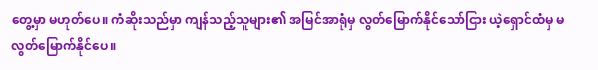တွေ့မှာ မဟုတ်ပေ။ ကံဆိုးသည်မှာ ကျန်သည့်သူများ၏ အမြင်အာရုံမှ လွတ်မြောက်နိုင်သော်ငြား ယဲ့ရှောင်ထံမှ မလွတ်မြောက်နိုင်ပေ။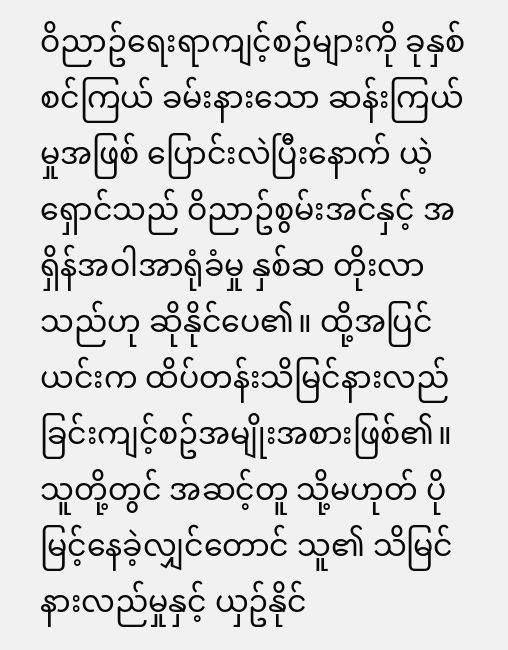ဝိညာဥ်ရေးရာကျင့်စဥ်များကို ခုနှစ်စင်ကြယ် ခမ်းနားသော ဆန်းကြယ်မှုအဖြစ် ပြောင်းလဲပြီးနောက် ယဲ့ရှောင်သည် ဝိညာဥ်စွမ်းအင်နှင့် အရှိန်အဝါအာရုံခံမှု နှစ်ဆ တိုးလာသည်ဟု ဆိုနိုင်ပေ၏။ ထို့အပြင် ယင်းက ထိပ်တန်းသိမြင်နားလည်ခြင်းကျင့်စဥ်အမျိုးအစားဖြစ်၏။
သူတို့တွင် အဆင့်တူ သို့မဟုတ် ပိုမြင့်နေခဲ့လျှင်တောင် သူ၏ သိမြင်နားလည်မှုနှင့် ယှဥ်နိုင်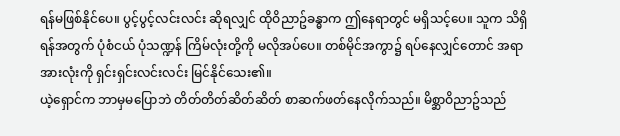ရန်မဖြစ်နိုင်ပေ။ ပွင့်ပွင့်လင်းလင်း ဆိုရလျှင် ထိုဝိညာဥ်ခန္ဓာက ဤနေရာတွင် မရှိသင့်ပေ။ သူက သိရှိရန်အတွက် ပုံစံငယ် ပုံသဏ္ဍန် ကြိမ်လုံးတို့ကို မလိုအပ်ပေ။ တစ်မိုင်အကွာ၌ ရပ်နေလျှင်တောင် အရာအားလုံးကို ရှင်းရှင်းလင်းလင်း မြင်နိုင်သေး၏။
ယဲ့ရှောင်က ဘာမှမပြောဘဲ တိတ်တိတ်ဆိတ်ဆိတ် စာဆက်ဖတ်နေလိုက်သည်။ မိစ္ဆာဝိညာဥ်သည်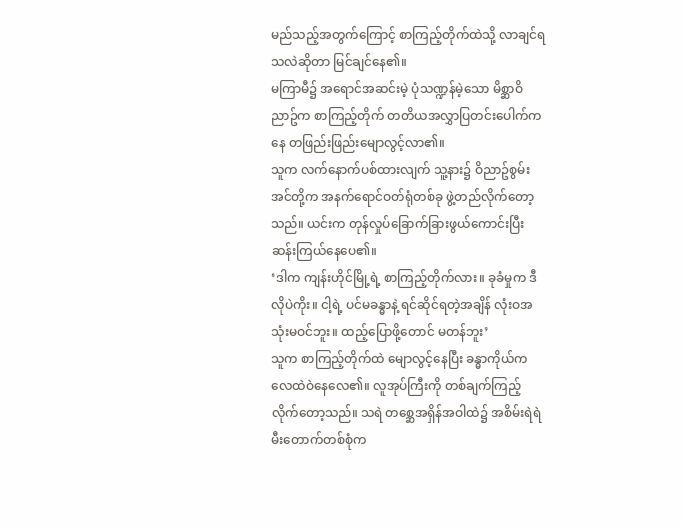မည်သည့်အတွက်ကြောင့် စာကြည့်တိုက်ထဲသို့ လာချင်ရသလဲဆိုတာ မြင်ချင်နေ၏။
မကြာမီ၌ အရောင်အဆင်းမဲ့ ပုံသဏ္ဍန်မဲ့သော မိစ္ဆာဝိညာဥ်က စာကြည့်တိုက် တတိယအလွှာပြတင်းပေါက်ကနေ တဖြည်းဖြည်းမျောလွင့်လာ၏။
သူက လက်နောက်ပစ်ထားလျက် သူ့နား၌ ဝိညာဥ်စွမ်းအင်တို့က အနက်ရောင်ဝတ်ရုံတစ်ခု ဖွဲ့တည်လိုက်တော့သည်။ ယင်းက တုန်လှုပ်ခြောက်ခြားဖွယ်ကောင်းပြီး ဆန်းကြယ်နေပေ၏။
‘ဒါက ကျန်းဟိုင်မြို့ရဲ့ စာကြည့်တိုက်လား။ ခုခံမှုက ဒီလိုပဲကိုး။ ငါ့ရဲ့ ပင်မခန္ဓာနဲ့ ရင်ဆိုင်ရတဲ့အချိန် လုံးဝအသုံးမဝင်ဘူး။ ထည့်ပြောဖို့တောင် မတန်ဘူး’
သူက စာကြည့်တိုက်ထဲ မျောလွင့်နေပြီး ခန္ဓာကိုယ်က လေထဲဝဲနေလေ၏။ လူအုပ်ကြီးကို တစ်ချက်ကြည့်လိုက်တော့သည်။ သရဲ တစ္ဆေအရှိန်အဝါထဲ၌ အစိမ်းရဲရဲ မီးတောက်တစ်စုံက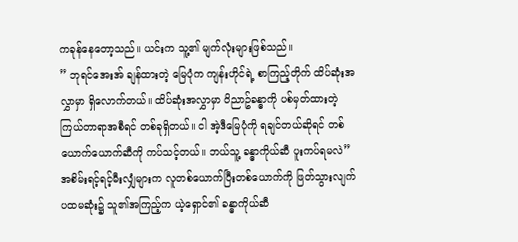ကခုန်နေတော့သည်။ ယင်းက သူ့၏ မျက်လုံးများဖြစ်သည်။
” ဘုရင်အေးအ် ချန်ထားတဲ့ မြေပုံက ကျန်းဟိုင်ရဲ့ စာကြည့်တိုက် ထိပ်ဆုံးအလွှာမှာ ရှိလောက်တယ်။ ထိပ်ဆုံးအလွှာမှာ ဝိညာဥ်ခန္ဓာကို ပစ်မှတ်ထားတဲ့ ကြယ်တာရာအစီရင် တစ်ခုရှိတယ်။ ငါ အဲ့ဒီမြေပုံကို ရချင်တယ်ဆိုရင် တစ်ယောက်ယောက်ဆီကို ကပ်သင့်တယ်။ ဘယ်သူ့ ခန္ဓာကိုယ်ဆီ ပူးကပ်ရမလဲ”
အစိမ်းရင့်ရင့်မီးလျှံများက လူတစ်ယောက်ပြီးတစ်ယောက်ကို ဖြတ်သွားလျက် ပထမဆုံး၌ သူ၏အကြည့်က ယဲ့ရှောင်၏ ခန္ဓာကိုယ်ဆီ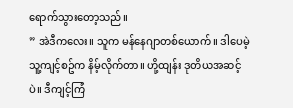ရောက်သွားတော့သည်။
” အဲဒီကလေး။ သူက မန်နေဂျာတစ်ယောက်။ ဒါပေမဲ့ သူ့ကျင့်စဥ်က နိမ့်လိုက်တာ။ ဟို့ထျန်း ဒုတိယအဆင့်ပဲ။ ဒီကျင့်ကြံ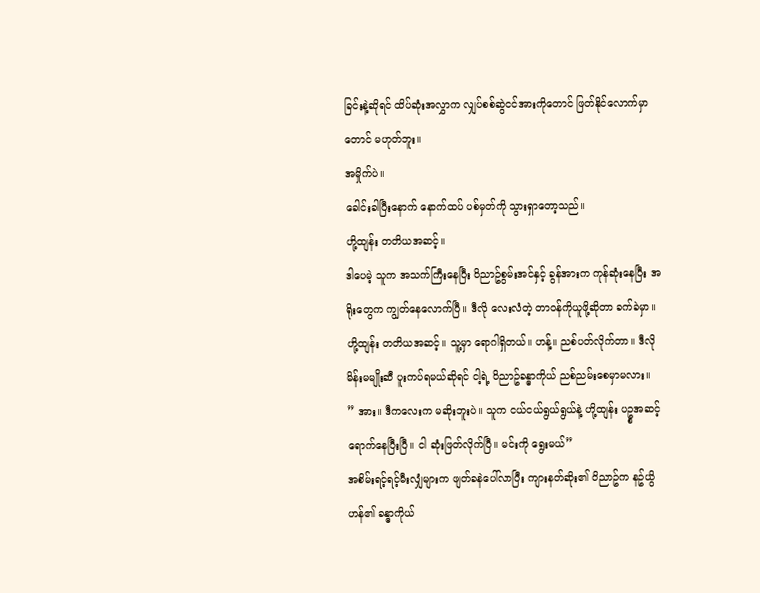ခြင်းနဲ့ဆိုရင် ထိပ်ဆုံးအလွှာက လျှပ်စစ်ဆွဲငင်အားကိုတောင် ဖြတ်နိုင်လောက်မှာတောင် မဟုတ်ဘူး။
အမှိုက်ပဲ။
ခေါင်းခါပြီးနောက် နောက်ထပ် ပစ်မှတ်ကို သွားရှာတော့သည်။
ဟို့ထျန်း တတိယအဆင့်။
ဒါပေမဲ့ သူက အသက်ကြီးနေပြီး ဝိညာဥ်စွမ်းအင်နှင့် ခွန်အားက ကုန်ဆုံးနေပြီး အရိုးတွေက ကျွတ်နေလောက်ပြီ။ ဒီလို လေးလံတဲ့ တာဝန်ကိုယူဖို့ဆိုတာ ခက်ခဲမှာ။
ဟို့ထျန်း တတိယအဆင့်။ သူ့မှာ ရောဂါရှိတယ်။ ဟန့်။ ညစ်ပတ်လိုက်တာ။ ဒီလိုမိန်းမမျိုးဆီ ပူးကပ်ရမယ်ဆိုရင် ငါ့ရဲ့ ဝိညာဥ်ခန္ဓာကိုယ် ညစ်ညမ်းစေမှာမလား။
” အား။ ဒီကလေးက မဆိုးဘူးပဲ။ သူက ငယ်ငယ်ရွယ်ရွယ်နဲ့ ဟို့ထျန်း ပဥ္စအဆင့် ရောက်နေပြီးပြီ။ ငါ ဆုံးဖြတ်လိုက်ပြီ။ မင်းကို ရွေးမယ်”
အစိမ်းရင့်ရင့်မီးလျှံများက ဖျတ်ခနဲပေါ်လာပြီး ကျားနတ်ဆိုး၏ ဝိညာဥ်က နဥ်ယွိဟန်၏ ခန္ဓာကိုယ်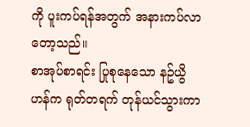ကို ပူးကပ်ရန်အတွက် အနားကပ်လာတော့သည်။
စာအုပ်စာရင်း ပြုစုနေသော နဥ်ယွိဟန်က ရုတ်တရက် တုန်ယင်သွားကာ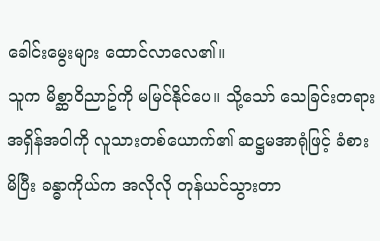ခေါင်းမွေးများ ထောင်လာလေ၏။
သူက မိစ္ဆာဝိညာဥ်ကို မမြင်နိုင်ပေ။ သို့သော် သေခြင်းတရား အရှိန်အဝါကို လူသားတစ်ယောက်၏ ဆဋ္ဌမအာရုံဖြင့် ခံစားမိပြီး ခန္ဓာကိုယ်က အလိုလို တုန်ယင်သွားတာ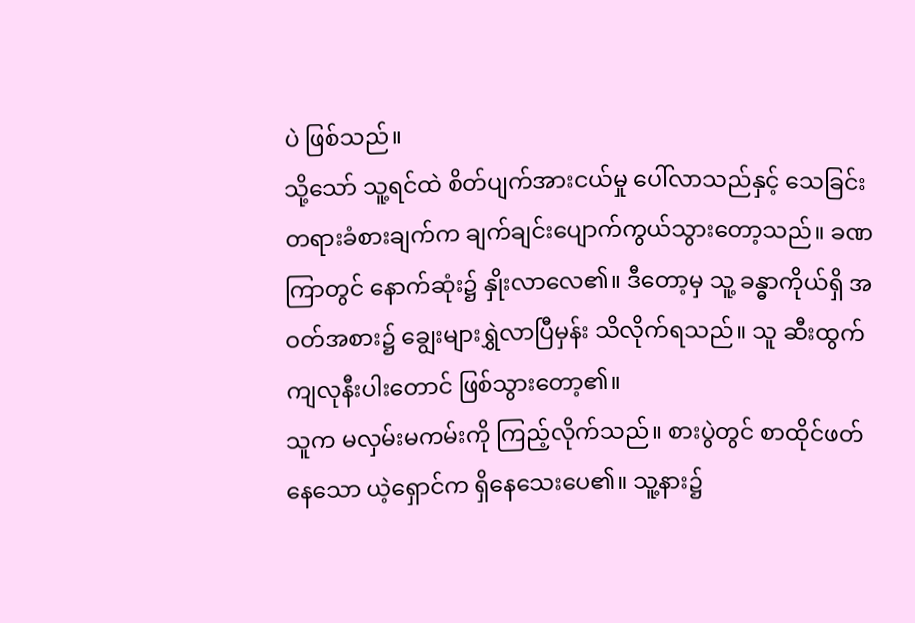ပဲ ဖြစ်သည်။
သို့သော် သူ့ရင်ထဲ စိတ်ပျက်အားငယ်မှု ပေါ်လာသည်နှင့် သေခြင်းတရားခံစားချက်က ချက်ချင်းပျောက်ကွယ်သွားတော့သည်။ ခဏကြာတွင် နောက်ဆုံး၌ နှိုးလာလေ၏။ ဒီတော့မှ သူ့ ခန္ဓာကိုယ်ရှိ အဝတ်အစား၌ ချွေးများရွှဲလာပြီမှန်း သိလိုက်ရသည်။ သူ ဆီးထွက်ကျလုနီးပါးတောင် ဖြစ်သွားတော့၏။
သူက မလှမ်းမကမ်းကို ကြည့်လိုက်သည်။ စားပွဲတွင် စာထိုင်ဖတ်နေသော ယဲ့ရှောင်က ရှိနေသေးပေ၏။ သူ့နား၌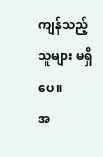ကျန်သည့် သူများ မရှိပေ။
အ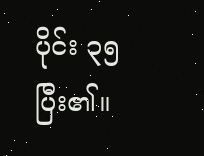ပိုင်း ၃၅ ပြီး၏။